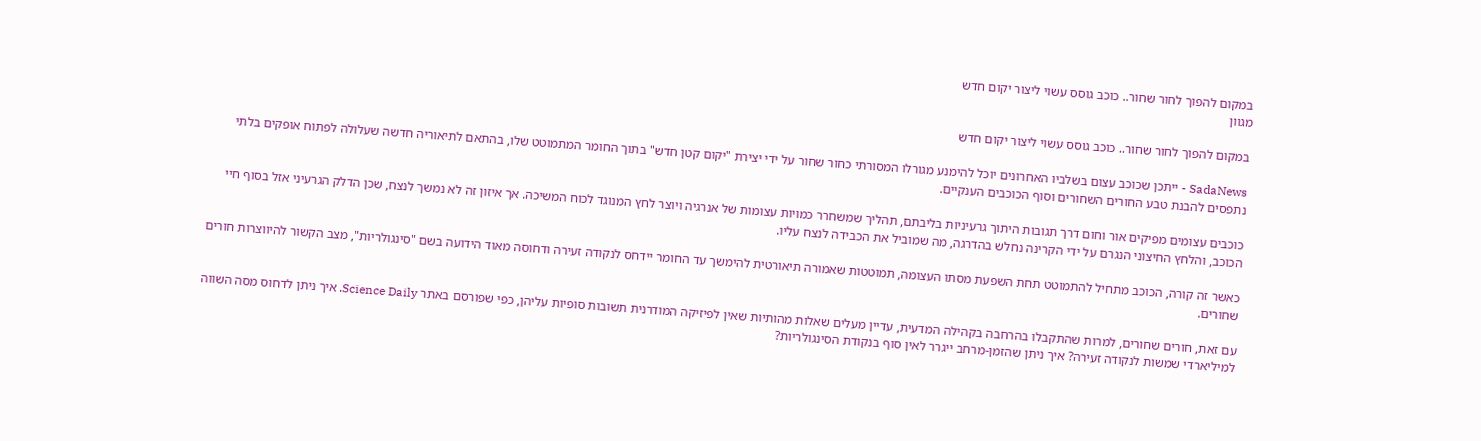במקום להפוך לחור שחור.. כוכב גוסס עשוי ליצור יקום חדש
מגוון

במקום להפוך לחור שחור.. כוכב גוסס עשוי ליצור יקום חדש

SadaNews - ייתכן שכוכב עצום בשלביו האחרונים יוכל להימנע מגורלו המסורתי כחור שחור על ידי יצירת "יקום קטן חדש" בתוך החומר המתמוטט שלו, בהתאם לתיאוריה חדשה שעלולה לפתוח אופקים בלתי נתפסים להבנת טבע החורים השחורים וסוף הכוכבים הענקיים.

כוכבים עצומים מפיקים אור וחום דרך תגובות היתוך גרעיניות בליבתם, תהליך שמשחרר כמויות עצומות של אנרגיה ויוצר לחץ המנוגד לכוח המשיכה. אך איזון זה לא נמשך לנצח, שכן הדלק הגרעיני אזל בסוף חיי הכוכב, והלחץ החיצוני הנגרם על ידי הקרינה נחלש בהדרגה, מה שמוביל את הכבידה לנצח עליו.

כאשר זה קורה, הכוכב מתחיל להתמוטט תחת השפעת מסתו העצומה, תמוטטות שאמורה תיאורטית להימשך עד החומר יידחס לנקודה זעירה ודחוסה מאוד הידועה בשם "סינגולריות", מצב הקשור להיווצרות חורים שחורים.

עם זאת, חורים שחורים, למרות שהתקבלו בהרחבה בקהילה המדעית, עדיין מעלים שאלות מהותיות שאין לפיזיקה המודרנית תשובות סופיות עליהן, כפי שפורסם באתר Science Daily. איך ניתן לדחוס מסה השווה למיליארדי שמשות לנקודה זעירה? איך ניתן שהזמן-מרחב ייגרר לאין סוף בנקודת הסינגולריות?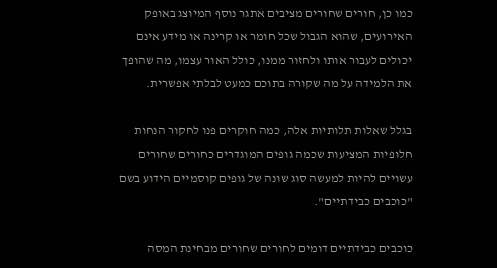כמו כן, חורים שחורים מציבים אתגר נוסף המיוצג באופק האירועים, שהוא הגבול שכל חומר או קרינה או מידע אינם יכולים לעבור אותו ולחזור ממנו, כולל האור עצמו, מה שהופך את הלמידה על מה שקורה בתוכם כמעט לבלתי אפשרית.

בגלל שאלות תלותיות אלה, כמה חוקרים פנו לחקור הנחות חלופיות המציעות שכמה גופים המוגדרים כחורים שחורים עשויים להיות למעשה סוג שונה של גופים קוסמיים הידוע בשם "כוכבים כבידתיים".

כוכבים כבידתיים דומים לחורים שחורים מבחינת המסה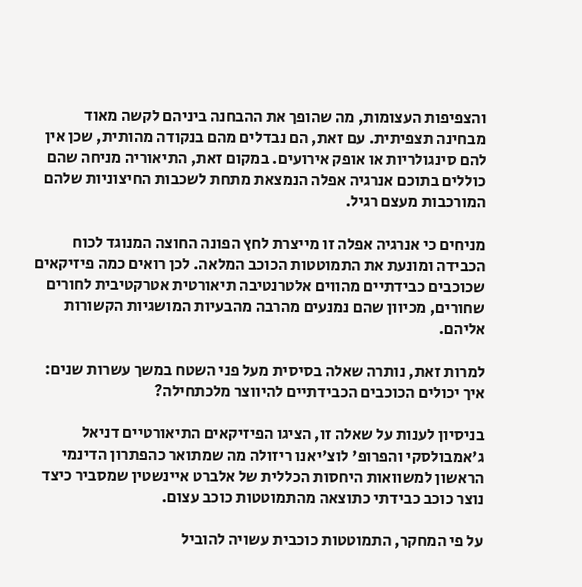והצפיפות העצומות, מה שהופך את ההבחנה ביניהם לקשה מאוד מבחינה תצפיתית. עם זאת, הם נבדלים מהם בנקודה מהותית, שכן אין להם סינגולריות או אופק אירועים. במקום זאת, התיאוריה מניחה שהם כוללים בתוכם אנרגיה אפלה הנמצאת מתחת לשכבות החיצוניות שלהם המורכבות מעצם רגיל.

מניחים כי אנרגיה אפלה זו מייצרת לחץ הפונה החוצה המנוגד לכוח הכבידה ומונעת את התמוטטות הכוכב המלאה. לכן רואים כמה פיזיקאים שכוכבים כבידתיים מהווים אלטרנטיבה תיאורטית אטרקטיבית לחורים שחורים, מכיוון שהם נמנעים מהרבה מהבעיות המושגיות הקשורות אליהם.

למרות זאת, נותרה שאלה בסיסית מעל פני השטח במשך עשרות שנים: איך יכולים הכוכבים הכבידתיים להיווצר מלכתחילה?

בניסיון לענות על שאלה זו, הציגו הפיזיקאים התיאורטיים דניאל ג'אמבולסקי והפרופ' לוצ'יאנו ריזולה מה שמתואר כהפתרון הדינמי הראשון למשוואות היחסות הכללית של אלברט איינשטין שמסביר כיצד נוצר כוכב כבידתי כתוצאה מהתמוטטות כוכב עצום.

על פי המחקר, התמוטטות כוכבית עשויה להוביל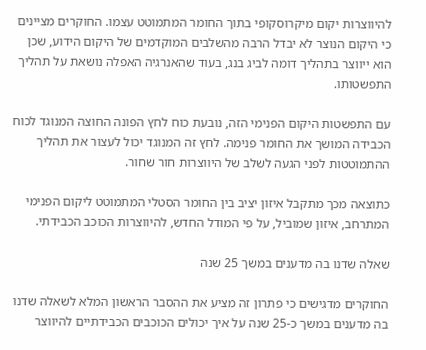להיווצרות יקום מיקרוסקופי בתוך החומר המתמוטט עצמו. החוקרים מציינים כי היקום הנוצר לא יבדל הרבה מהשלבים המוקדמים של היקום הידוע, שכן הוא ייווצר בתהליך דומה לביג בנג, בעוד שהאנרגיה האפלה נושאת על תהליך התפשטותו.

עם התפשטות היקום הפנימי הזה, נובעת כוח לחץ הפונה החוצה המנוגד לכוח הכבידה המושך את החומר פנימה. לחץ זה המנוגד יכול לעצור את תהליך ההתמוטטות לפני הגעה לשלב של היווצרות חור שחור.

כתוצאה מכך מתקבל איזון יציב בין החומר הסטלי המתמוטט ליקום הפנימי המתרחב, איזון שמוביל, על פי המודל החדש, להיווצרות הכוכב הכבידתי.

שאלה שדנו בה מדענים במשך 25 שנה

החוקרים מדגישים כי פתרון זה מציע את ההסבר הראשון המלא לשאלה שדנו בה מדענים במשך כ-25 שנה על איך יכולים הכוכבים הכבידתיים להיווצר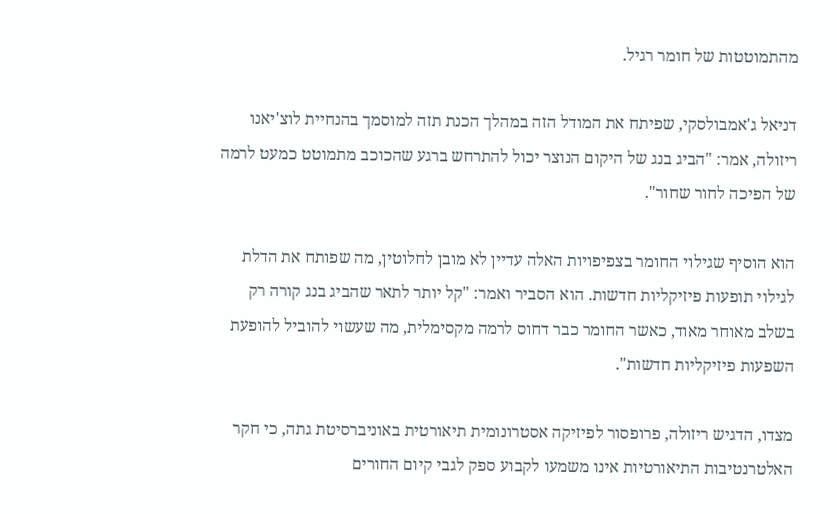מהתמוטטות של חומר רגיל.

דניאל ג'אמבולסקי, שפיתח את המודל הזה במהלך הכנת תזה למוסמך בהנחיית לוצ'יאנו ריזולה, אמר: "הביג בנג של היקום הנוצר יכול להתרחש ברגע שהכוכב מתמוטט כמעט לרמה של הפיכה לחור שחור".

הוא הוסיף שגילוי החומר בצפיפויות האלה עדיין לא מובן לחלוטין, מה שפותח את הדלת לגילוי תופעות פיזיקליות חדשות. הוא הסביר ואמר: "קל יותר לתאר שהביג בנג קורה רק בשלב מאוחר מאוד, כאשר החומר כבר דחוס לרמה מקסימלית, מה שעשוי להוביל להופעת השפעות פיזיקליות חדשות".

מצדו, הדגיש ריזולה, פרופסור לפיזיקה אסטרונומית תיאורטית באוניברסיטת גתה, כי חקר האלטרנטיבות התיאורטיות אינו משמעו לקבוע ספק לגבי קיום החורים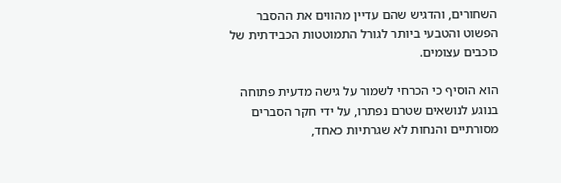השחורים, והדגיש שהם עדיין מהווים את ההסבר הפשוט והטבעי ביותר לגורל התמוטטות הכבידתית של כוכבים עצומים.

הוא הוסיף כי הכרחי לשמור על גישה מדעית פתוחה בנוגע לנושאים שטרם נפתרו, על ידי חקר הסברים מסורתיים והנחות לא שגרתיות כאחד,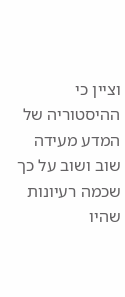וציין כי ההיסטוריה של המדע מעידה שוב ושוב על כך שכמה רעיונות שהיו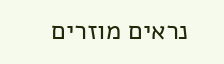נראים מוזרים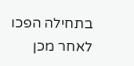בתחילה הפכו לאחר מכן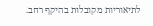לתיאוריות מקובלות בהיקף רחב.